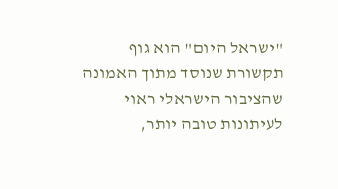"ישראל היום" הוא גוף תקשורת שנוסד מתוך האמונה שהציבור הישראלי ראוי לעיתונות טובה יותר,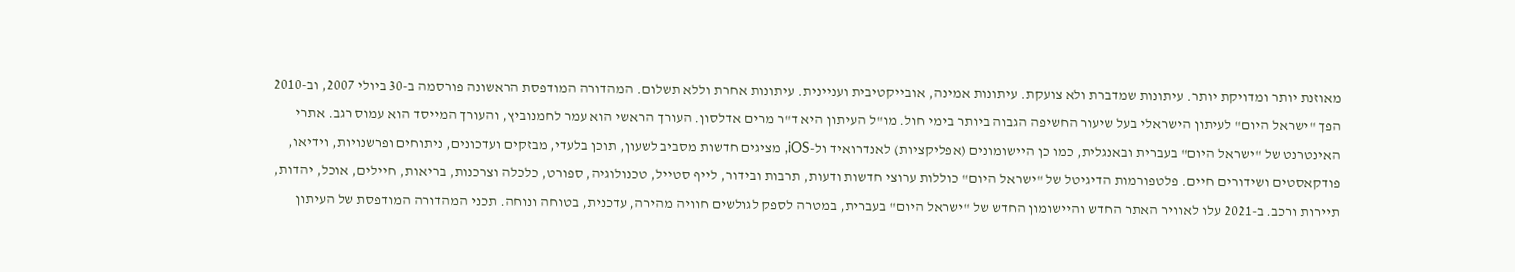מאוזנת יותר ומדויקת יותר. עיתונות שמדברת ולא צועקת. עיתונות אמינה, אובייקטיבית ועניינית. עיתונות אחרת וללא תשלום. המהדורה המודפסת הראשונה פורסמה ב-30 ביולי 2007, וב-2010 הפך "ישראל היום" לעיתון הישראלי בעל שיעור החשיפה הגבוה ביותר בימי חול. מו"ל העיתון היא ד"ר מרים אדלסון. העורך הראשי הוא עמר לחמנוביץ, והעורך המייסד הוא עמוס רגב. אתרי האינטרנט של "ישראל היום" בעברית ובאנגלית, כמו כן היישומונים (אפליקציות) לאנדרואיד ול-iOS, מציגים חדשות מסביב לשעון, תוכן בלעדי, מבזקים ועדכונים, ניתוחים ופרשנויות, וידיאו, פודקאסטים ושידורים חיים. פלטפורמות הדיגיטל של "ישראל היום" כוללות ערוצי חדשות ודעות, תרבות ובידור, לייף סטייל, טכנולוגיה, ספורט, כלכלה וצרכנות, בריאות, חיילים, אוכל, יהדות, תיירות ורכב. ב-2021 עלו לאוויר האתר החדש והיישומון החדש של "ישראל היום" בעברית, במטרה לספק לגולשים חוויה מהירה, עדכנית, בטוחה ונוחה. תכני המהדורה המודפסת של העיתון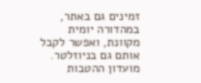זמינים גם באתר, במהדורה יומית מקוונת, ואפשר לקבל אותם גם בניוזלטר. מועדון ההטבות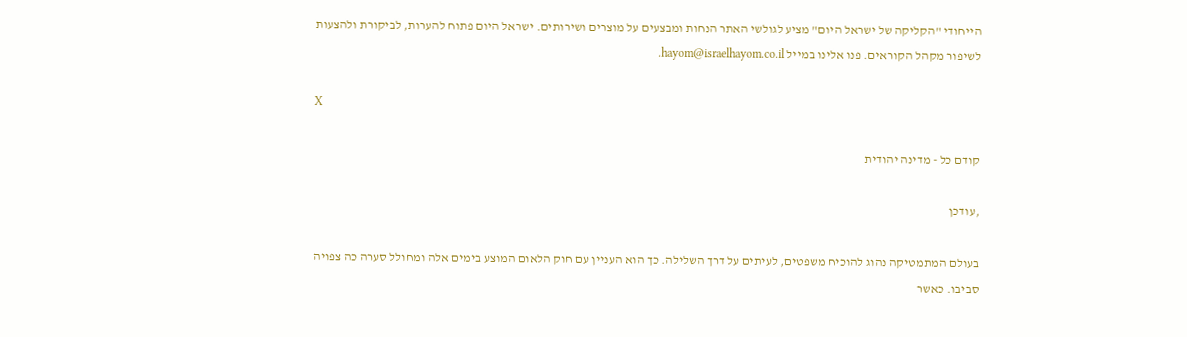הייחודי "הקליקה של ישראל היום" מציע לגולשי האתר הנחות ומבצעים על מוצרים ושירותים. ישראל היום פתוח להערות, לביקורת ולהצעות לשיפור מקהל הקוראים. פנו אלינו במייל hayom@israelhayom.co.il.

X

קודם כל - מדינה יהודית

,עודכן

בעולם המתמטיקה נהוג להוכיח משפטים, לעיתים על דרך השלילה. כך הוא העניין עם חוק הלאום המוצע בימים אלה ומחולל סערה כה צפויה סביבו. כאשר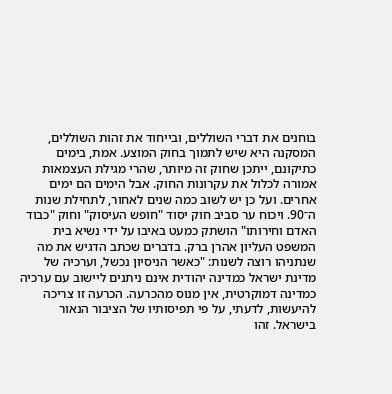בוחנים את דברי השוללים, ובייחוד את זהות השוללים, המסקנה היא שיש לתמוך בחוק המוצע. אמת, בימים כתיקונם, ייתכן שחוק זה מיותר, שהרי מגילת העצמאות אמורה לכלול את עקרונות החוק. אבל הימים הם ימים אחרים. ועל כן יש לשוב כמה שנים לאחור, לתחילת שנות ה־90. ויכוח ער סביב חוק יסוד "חופש העיסוק" וחוק "כבוד האדם וחירותו" הושתק כמעט באיבו על ידי נשיא בית המשפט העליון אהרן ברק. בדברים שכתב הדגיש את מה שנתניהו רוצה לשנות: "כאשר הניסיון נכשל, וערכיה של מדינת ישראל כמדינה יהודית אינם ניתנים ליישוב עם ערכיה כמדינה דמוקרטית, אין מנוס מהכרעה. הכרעה זו צריכה להיעשות, לדעתי, על פי תפיסותיו של הציבור הנאור בישראל. זהו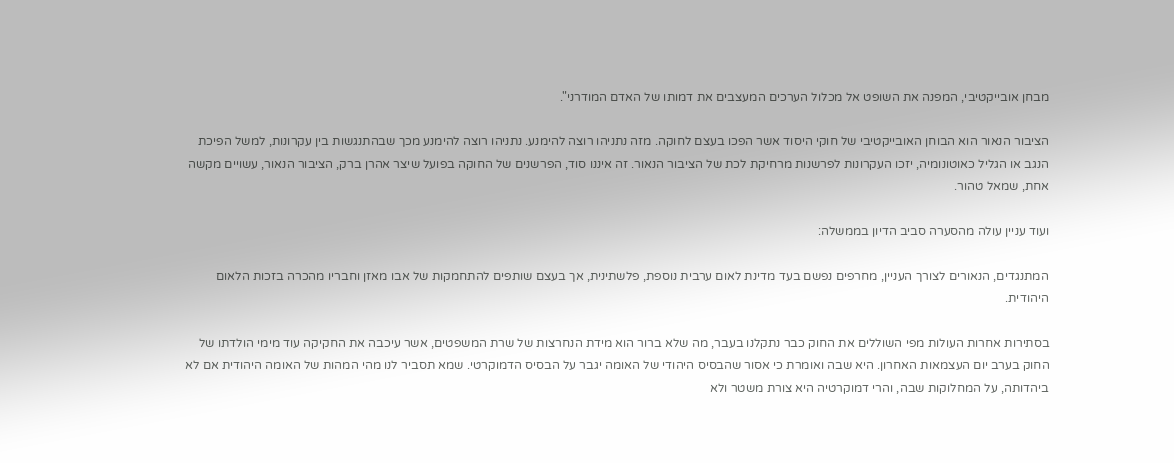מבחן אובייקטיבי, המפנה את השופט אל מכלול הערכים המעצבים את דמותו של האדם המודרני".

הציבור הנאור הוא הבוחן האובייקטיבי של חוקי היסוד אשר הפכו בעצם לחוקה. מזה נתניהו רוצה להימנע. נתניהו רוצה להימנע מכך שבהתנגשות בין עקרונות, למשל הפיכת הנגב או הגליל כאוטונומיה, יזכו העקרונות לפרשנות מרחיקת לכת של הציבור הנאור. זה איננו סוד, הפרשנים של החוקה בפועל שיצר אהרן ברק, הציבור הנאור, עשויים מקשה אחת, שמאל טהור.

ועוד עניין עולה מהסערה סביב הדיון בממשלה:

המתנגדים, הנאורים לצורך העניין, מחרפים נפשם בעד מדינת לאום ערבית נוספת, פלשתינית, אך בעצם שותפים להתחמקות של אבו מאזן וחבריו מהכרה בזכות הלאום היהודית.

בסתירות אחרות העולות מפי השוללים את החוק כבר נתקלנו בעבר, מה שלא ברור הוא מידת הנחרצות של שרת המשפטים, אשר עיכבה את החקיקה עוד מימי הולדתו של החוק בערב יום העצמאות האחרון. היא שבה ואומרת כי אסור שהבסיס היהודי של האומה יגבר על הבסיס הדמוקרטי. שמא תסביר לנו מהי המהות של האומה היהודית אם לא ביהדותה, על המחלוקות שבה, והרי דמוקרטיה היא צורת משטר ולא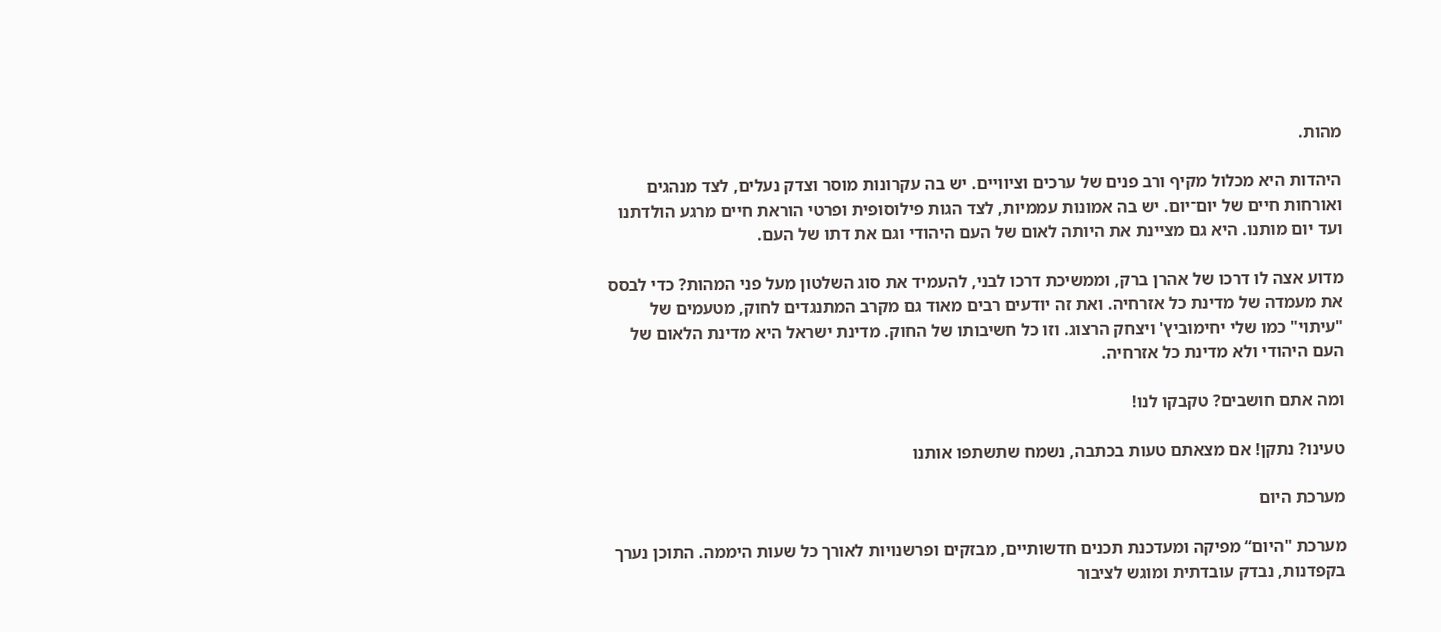מהות.

היהדות היא מכלול מקיף ורב פנים של ערכים וציוויים. יש בה עקרונות מוסר וצדק נעלים, לצד מנהגים ואורחות חיים של יום־יום. יש בה אמונות עממיות, לצד הגות פילוסופית ופרטי הוראת חיים מרגע הולדתנו ועד יום מותנו. היא גם מציינת את היותה לאום של העם היהודי וגם את דתו של העם.

מדוע אצה לו דרכו של אהרן ברק, וממשיכת דרכו לבני, להעמיד את סוג השלטון מעל פני המהות? כדי לבסס את מעמדה של מדינת כל אזרחיה. ואת זה יודעים רבים מאוד גם מקרב המתנגדים לחוק, מטעמים של "עיתוי" כמו שלי יחימוביץ' ויצחק הרצוג. וזו כל חשיבותו של החוק. מדינת ישראל היא מדינת הלאום של העם היהודי ולא מדינת כל אזרחיה.

ומה אתם חושבים? טקבקו לנו!

טעינו? נתקן! אם מצאתם טעות בכתבה, נשמח שתשתפו אותנו

מערכת היום

מערכת "היום“ מפיקה ומעדכנת תכנים חדשותיים, מבזקים ופרשנויות לאורך כל שעות היממה. התוכן נערך בקפדנות, נבדק עובדתית ומוגש לציבור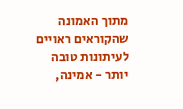מתוך האמונה שהקוראים ראויים לעיתונות טובה יותר - אמינה,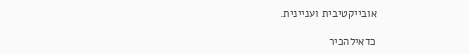אובייקטיבית ועניינית.

כדאילהכיר